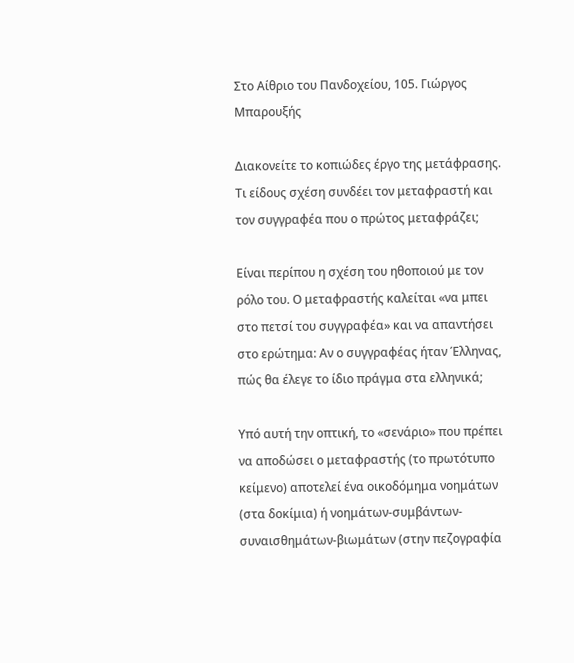Στο Αίθριο του Πανδοχείου, 105. Γιώργος Μπαρουξής

Διακονείτε το κοπιώδες έργο της μετάφρασης. Τι είδους σχέση συνδέει τον μεταφραστή και τον συγγραφέα που ο πρώτος μεταφράζει;

Είναι περίπου η σχέση του ηθοποιού με τον ρόλο του. Ο μεταφραστής καλείται «να μπει στο πετσί του συγγραφέα» και να απαντήσει στο ερώτημα: Αν ο συγγραφέας ήταν Έλληνας, πώς θα έλεγε το ίδιο πράγμα στα ελληνικά;

Υπό αυτή την οπτική, το «σενάριο» που πρέπει να αποδώσει ο μεταφραστής (το πρωτότυπο κείμενο) αποτελεί ένα οικοδόμημα νοημάτων (στα δοκίμια) ή νοημάτων-συμβάντων-συναισθημάτων-βιωμάτων (στην πεζογραφία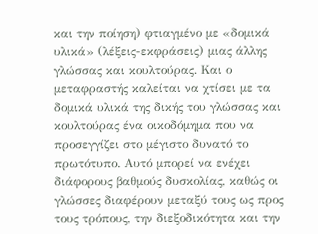και την ποίηση) φτιαγμένο με «δομικά υλικά» (λέξεις-εκφράσεις) μιας άλλης γλώσσας και κουλτούρας. Και ο μεταφραστής καλείται να χτίσει με τα δομικά υλικά της δικής του γλώσσας και κουλτούρας ένα οικοδόμημα που να προσεγγίζει στο μέγιστο δυνατό το πρωτότυπο. Αυτό μπορεί να ενέχει διάφορους βαθμούς δυσκολίας, καθώς οι γλώσσες διαφέρουν μεταξύ τους ως προς τους τρόπους, την διεξοδικότητα και την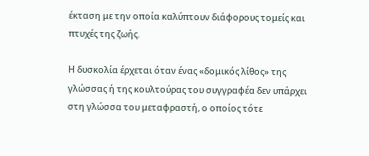έκταση με την οποία καλύπτουν διάφορους τομείς και πτυχές της ζωής.

Η δυσκολία έρχεται όταν ένας «δομικός λίθος» της γλώσσας ή της κουλτούρας του συγγραφέα δεν υπάρχει στη γλώσσα του μεταφραστή, ο οποίος τότε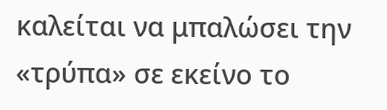καλείται να μπαλώσει την «τρύπα» σε εκείνο το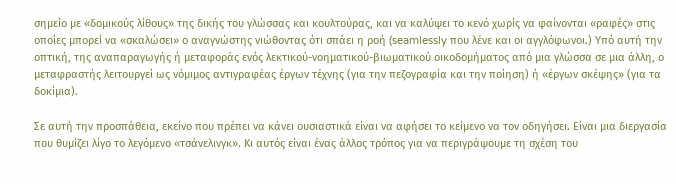σημείο με «δομικούς λίθους» της δικής του γλώσσας και κουλτούρας, και να καλύψει το κενό χωρίς να φαίνονται «ραφές» στις οποίες μπορεί να «σκαλώσει» ο αναγνώστης νιώθοντας ότι σπάει η ροή (seamlessly που λένε και οι αγγλόφωνοι.) Υπό αυτή την οπτική, της αναπαραγωγής ή μεταφοράς ενός λεκτικού-νοηματικού-βιωματικού οικοδομήματος από μια γλώσσα σε μια άλλη, ο μεταφραστής λειτουργεί ως νόμιμος αντιγραφέας έργων τέχνης (για την πεζογραφία και την ποίηση) ή «έργων σκέψης» (για τα δοκίμια).

Σε αυτή την προσπάθεια, εκείνο που πρέπει να κάνει ουσιαστικά είναι να αφήσει το κείμενο να τον οδηγήσει. Είναι μια διεργασία που θυμίζει λίγο το λεγόμενο «τσάνελινγκ». Κι αυτός είναι ένας άλλος τρόπος για να περιγράψουμε τη σχέση του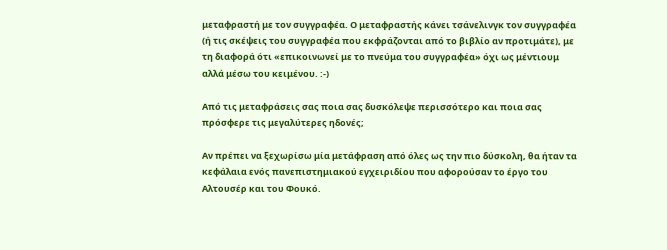μεταφραστή με τον συγγραφέα. Ο μεταφραστής κάνει τσάνελινγκ τον συγγραφέα (ή τις σκέψεις του συγγραφέα που εκφράζονται από το βιβλίο αν προτιμάτε), με τη διαφορά ότι «επικοινωνεί με το πνεύμα του συγγραφέα» όχι ως μέντιουμ αλλά μέσω του κειμένου. :-)

Από τις μεταφράσεις σας ποια σας δυσκόλεψε περισσότερο και ποια σας πρόσφερε τις μεγαλύτερες ηδονές;

Αν πρέπει να ξεχωρίσω μία μετάφραση από όλες ως την πιο δύσκολη, θα ήταν τα κεφάλαια ενός πανεπιστημιακού εγχειριδίου που αφορούσαν το έργο του Αλτουσέρ και του Φουκό.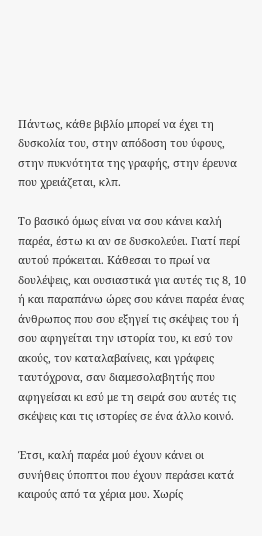Πάντως, κάθε βιβλίο μπορεί να έχει τη δυσκολία του, στην απόδοση του ύφους, στην πυκνότητα της γραφής, στην έρευνα που χρειάζεται, κλπ.

Το βασικό όμως είναι να σου κάνει καλή παρέα, έστω κι αν σε δυσκολεύει. Γιατί περί αυτού πρόκειται. Κάθεσαι το πρωί να δουλέψεις, και ουσιαστικά για αυτές τις 8, 10 ή και παραπάνω ώρες σου κάνει παρέα ένας άνθρωπος που σου εξηγεί τις σκέψεις του ή σου αφηγείται την ιστορία του, κι εσύ τον ακούς, τον καταλαβαίνεις, και γράφεις ταυτόχρονα, σαν διαμεσολαβητής που αφηγείσαι κι εσύ με τη σειρά σου αυτές τις σκέψεις και τις ιστορίες σε ένα άλλο κοινό.

Έτσι, καλή παρέα μού έχουν κάνει οι συνήθεις ύποπτοι που έχουν περάσει κατά καιρούς από τα χέρια μου. Χωρίς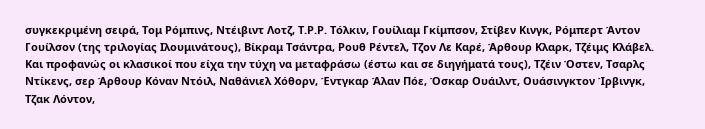συγκεκριμένη σειρά, Τομ Ρόμπινς, Ντέιβιντ Λοτζ, Τ.Ρ.Ρ. Τόλκιν, Γουίλιαμ Γκίμπσον, Στίβεν Κινγκ, Ρόμπερτ Άντον Γουίλσον (της τριλογίας Ιλουμινάτους), Βίκραμ Τσάντρα, Ρουθ Ρέντελ, Τζον Λε Καρέ, Άρθουρ Κλαρκ, Τζέιμς Κλάβελ. Και προφανώς οι κλασικοί που είχα την τύχη να μεταφράσω (έστω και σε διηγήματά τους), Τζέιν Όστεν, Τσαρλς Ντίκενς, σερ Άρθουρ Κόναν Ντόιλ, Ναθάνιελ Χόθορν, Έντγκαρ Άλαν Πόε, Όσκαρ Ουάιλντ, Ουάσινγκτον Ίρβινγκ, Τζακ Λόντον,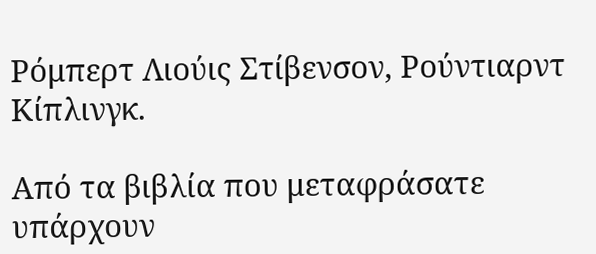Ρόμπερτ Λιούις Στίβενσον, Ρούντιαρντ Κίπλινγκ.

Από τα βιβλία που μεταφράσατε υπάρχουν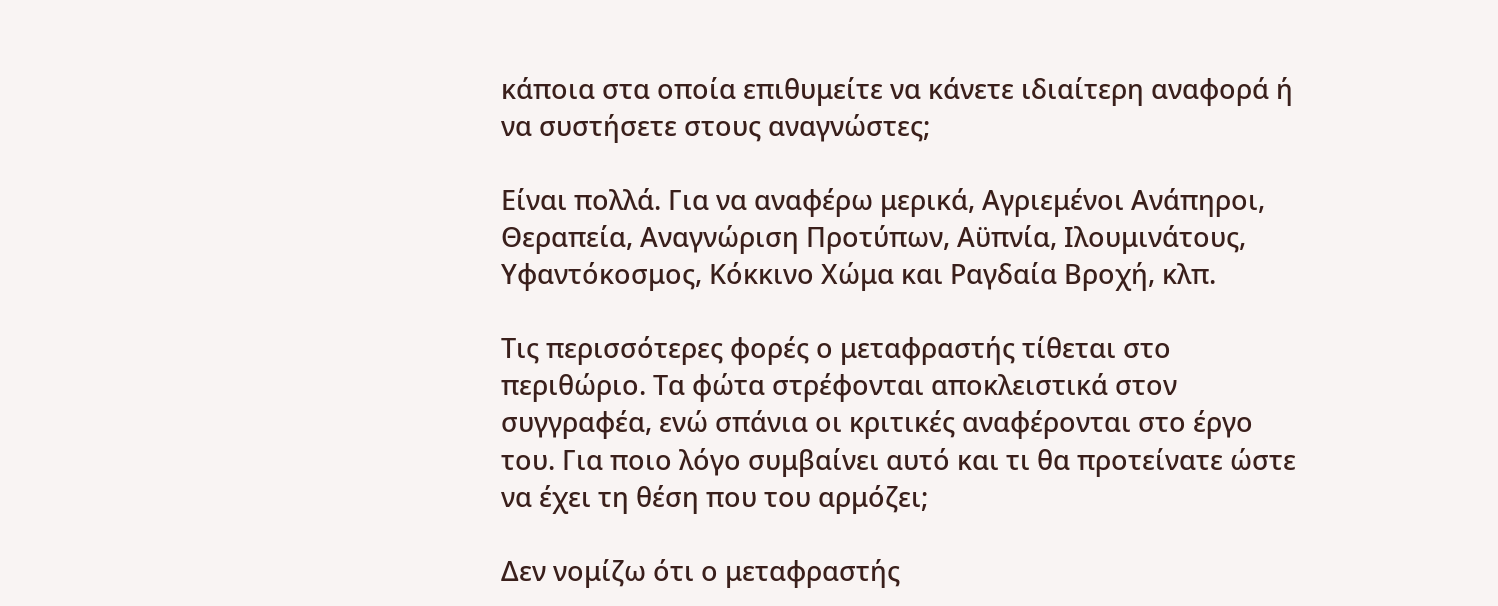κάποια στα οποία επιθυμείτε να κάνετε ιδιαίτερη αναφορά ή να συστήσετε στους αναγνώστες;

Είναι πολλά. Για να αναφέρω μερικά, Αγριεμένοι Ανάπηροι, Θεραπεία, Αναγνώριση Προτύπων, Αϋπνία, Ιλουμινάτους, Υφαντόκοσμος, Κόκκινο Χώμα και Ραγδαία Βροχή, κλπ.

Τις περισσότερες φορές ο μεταφραστής τίθεται στο περιθώριο. Τα φώτα στρέφονται αποκλειστικά στον συγγραφέα, ενώ σπάνια οι κριτικές αναφέρονται στο έργο του. Για ποιο λόγο συμβαίνει αυτό και τι θα προτείνατε ώστε να έχει τη θέση που του αρμόζει;

Δεν νομίζω ότι ο μεταφραστής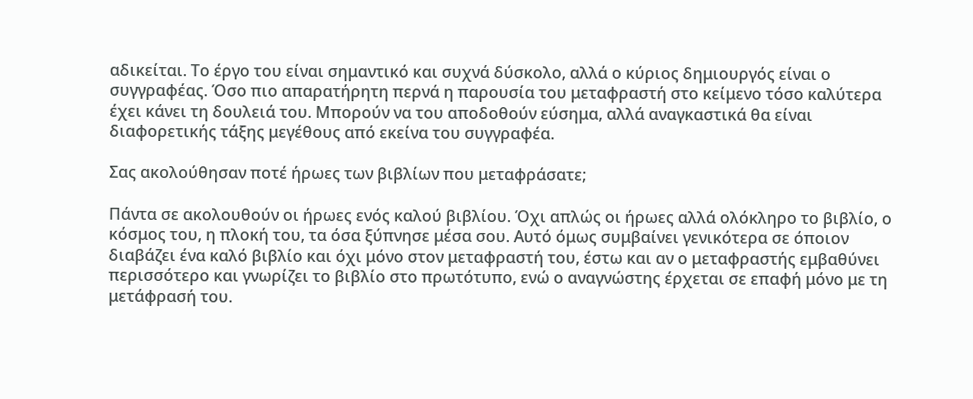αδικείται. Το έργο του είναι σημαντικό και συχνά δύσκολο, αλλά ο κύριος δημιουργός είναι ο συγγραφέας. Όσο πιο απαρατήρητη περνά η παρουσία του μεταφραστή στο κείμενο τόσο καλύτερα έχει κάνει τη δουλειά του. Μπορούν να του αποδοθούν εύσημα, αλλά αναγκαστικά θα είναι διαφορετικής τάξης μεγέθους από εκείνα του συγγραφέα.

Σας ακολούθησαν ποτέ ήρωες των βιβλίων που μεταφράσατε;

Πάντα σε ακολουθούν οι ήρωες ενός καλού βιβλίου. Όχι απλώς οι ήρωες αλλά ολόκληρο το βιβλίο, ο κόσμος του, η πλοκή του, τα όσα ξύπνησε μέσα σου. Αυτό όμως συμβαίνει γενικότερα σε όποιον διαβάζει ένα καλό βιβλίο και όχι μόνο στον μεταφραστή του, έστω και αν ο μεταφραστής εμβαθύνει περισσότερο και γνωρίζει το βιβλίο στο πρωτότυπο, ενώ ο αναγνώστης έρχεται σε επαφή μόνο με τη μετάφρασή του.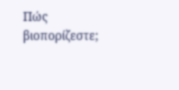Πώς βιοπορίζεστε;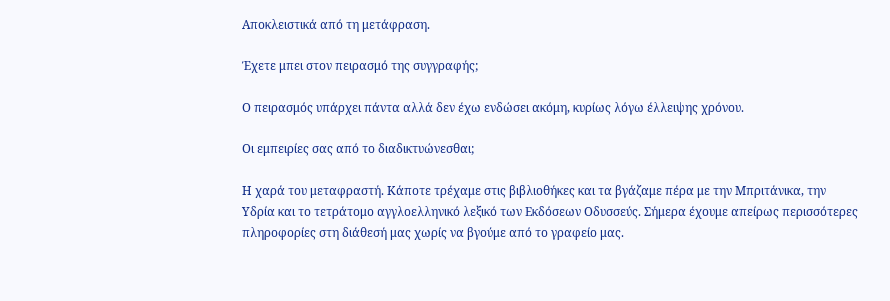Αποκλειστικά από τη μετάφραση.

Έχετε μπει στον πειρασμό της συγγραφής;

Ο πειρασμός υπάρχει πάντα αλλά δεν έχω ενδώσει ακόμη, κυρίως λόγω έλλειψης χρόνου.

Οι εμπειρίες σας από το διαδικτυώνεσθαι;

Η χαρά του μεταφραστή. Κάποτε τρέχαμε στις βιβλιοθήκες και τα βγάζαμε πέρα με την Μπριτάνικα, την Υδρία και το τετράτομο αγγλοελληνικό λεξικό των Εκδόσεων Οδυσσεύς. Σήμερα έχουμε απείρως περισσότερες πληροφορίες στη διάθεσή μας χωρίς να βγούμε από το γραφείο μας.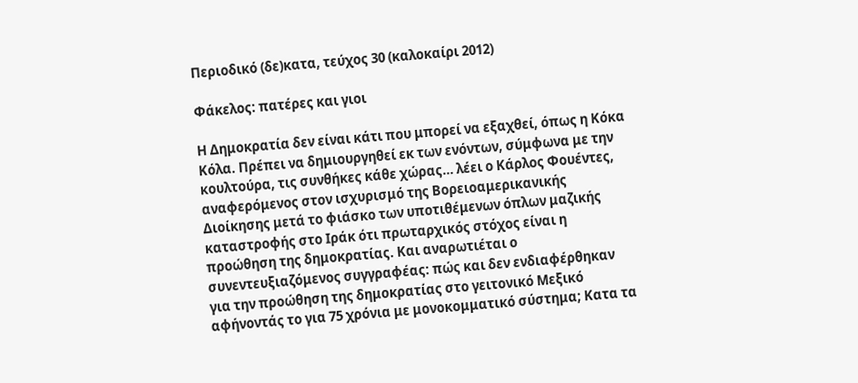Περιοδικό (δε)κατα, τεύχος 30 (καλοκαίρι 2012)

Φάκελος: πατέρες και γιοι

Η Δημοκρατία δεν είναι κάτι που μπορεί να εξαχθεί, όπως η Κόκα Κόλα. Πρέπει να δημιουργηθεί εκ των ενόντων, σύμφωνα με την κουλτούρα, τις συνθήκες κάθε χώρας… λέει ο Κάρλος Φουέντες, αναφερόμενος στον ισχυρισμό της Βορειοαμερικανικής Διοίκησης μετά το φιάσκο των υποτιθέμενων όπλων μαζικής καταστροφής στο Ιράκ ότι πρωταρχικός στόχος είναι η προώθηση της δημοκρατίας. Και αναρωτιέται ο συνεντευξιαζόμενος συγγραφέας: πώς και δεν ενδιαφέρθηκαν για την προώθηση της δημοκρατίας στο γειτονικό Μεξικό αφήνοντάς το για 75 χρόνια με μονοκομματικό σύστημα; Κατα τα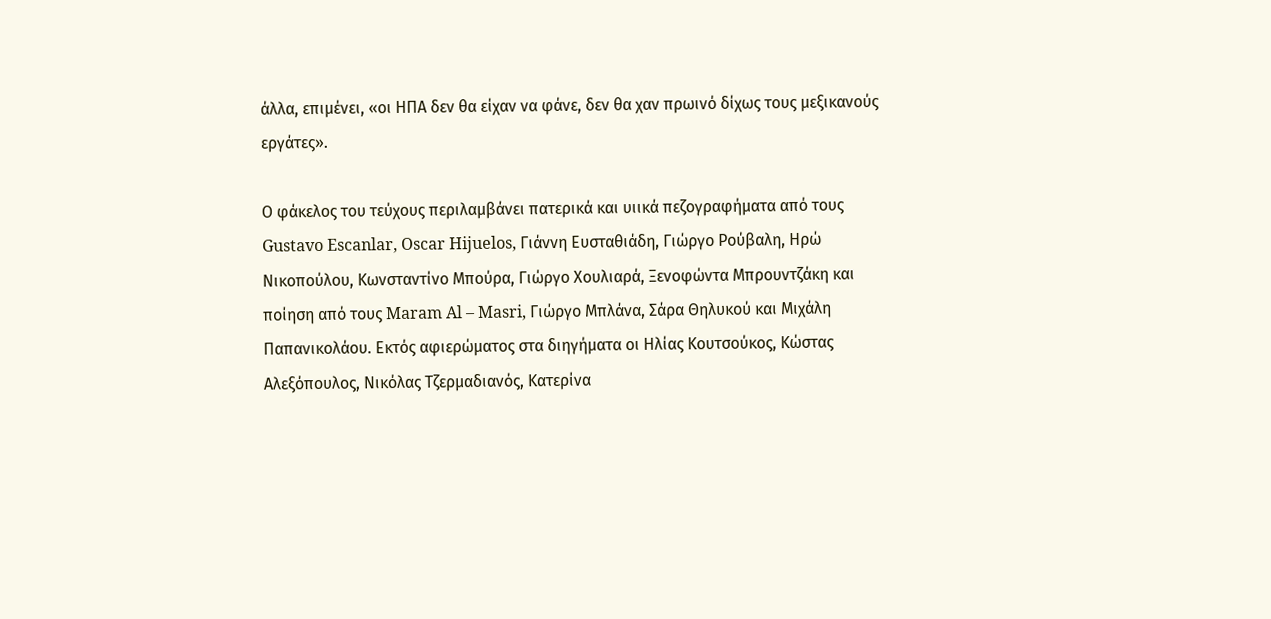άλλα, επιμένει, «οι ΗΠΑ δεν θα είχαν να φάνε, δεν θα χαν πρωινό δίχως τους μεξικανούς εργάτες».

Ο φάκελος του τεύχους περιλαμβάνει πατερικά και υιικά πεζογραφήματα από τους Gustavo Escanlar, Oscar Hijuelos, Γιάννη Ευσταθιάδη, Γιώργο Ρούβαλη, Ηρώ Νικοπούλου, Κωνσταντίνο Μπούρα, Γιώργο Χουλιαρά, Ξενοφώντα Μπρουντζάκη και ποίηση από τους Maram Al – Masri, Γιώργο Μπλάνα, Σάρα Θηλυκού και Μιχάλη Παπανικολάου. Εκτός αφιερώματος στα διηγήματα οι Ηλίας Κουτσούκος, Κώστας Αλεξόπουλος, Νικόλας Τζερμαδιανός, Κατερίνα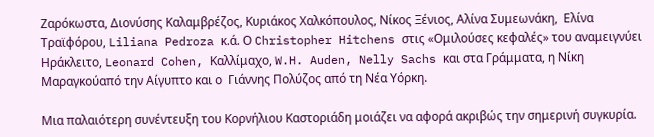Ζαρόκωστα, Διονύσης Καλαμβρέζος, Κυριάκος Χαλκόπουλος, Νίκος Ξένιος, Αλίνα Συμεωνάκη,  Ελίνα Τραϊφόρου, Liliana Pedroza κ.ά. Ο Christopher Hitchens στις «Ομιλούσες κεφαλές» του αναμειγνύει Ηράκλειτο, Leonard Cohen, Καλλίμαχο, W.H. Auden, Nelly Sachs και στα Γράμματα, η Νίκη Μαραγκούαπό την Αίγυπτο και ο  Γιάννης Πολύζος από τη Νέα Υόρκη.

Μια παλαιότερη συνέντευξη του Κορνήλιου Καστοριάδη μοιάζει να αφορά ακριβώς την σημερινή συγκυρία.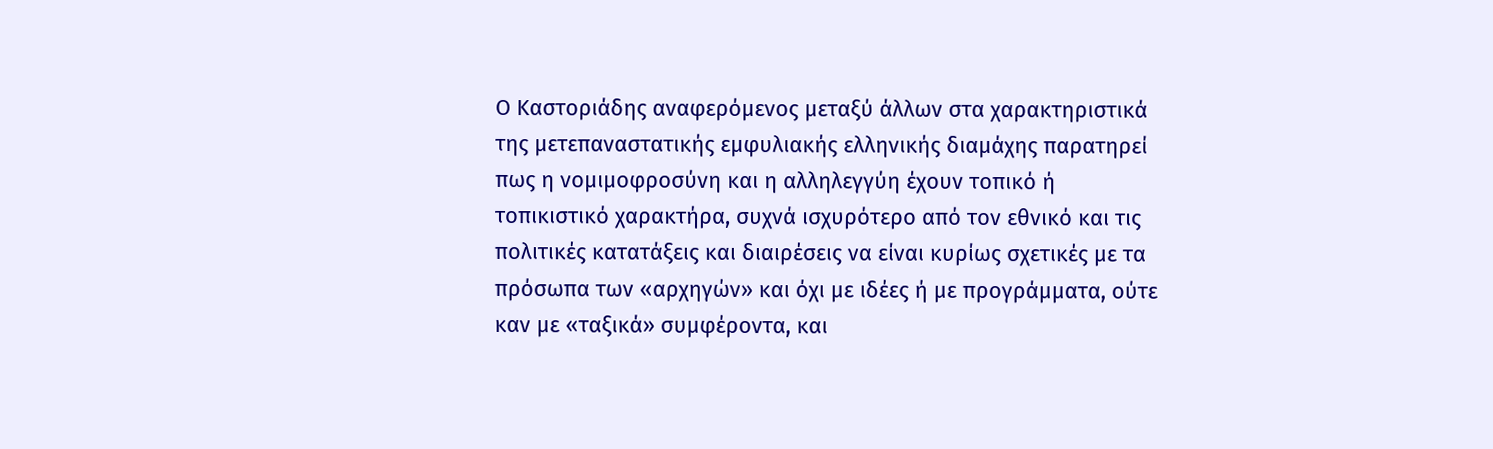Ο Καστοριάδης αναφερόμενος μεταξύ άλλων στα χαρακτηριστικά της μετεπαναστατικής εμφυλιακής ελληνικής διαμάχης παρατηρεί πως η νομιμοφροσύνη και η αλληλεγγύη έχουν τοπικό ή τοπικιστικό χαρακτήρα, συχνά ισχυρότερο από τον εθνικό και τις πολιτικές κατατάξεις και διαιρέσεις να είναι κυρίως σχετικές με τα πρόσωπα των «αρχηγών» και όχι με ιδέες ή με προγράμματα, ούτε καν με «ταξικά» συμφέροντα, και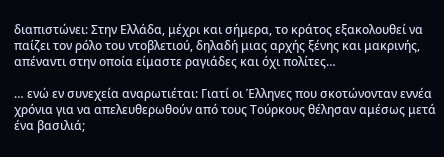διαπιστώνει: Στην Ελλάδα, μέχρι και σήμερα, το κράτος εξακολουθεί να παίζει τον ρόλο του ντοβλετιού, δηλαδή μιας αρχής ξένης και μακρινής, απέναντι στην οποία είμαστε ραγιάδες και όχι πολίτες…

… ενώ εν συνεχεία αναρωτιέται: Γιατί οι Έλληνες που σκοτώνονταν εννέα χρόνια για να απελευθερωθούν από τους Τούρκους θέλησαν αμέσως μετά ένα βασιλιά;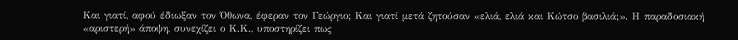Και γιατί, αφού έδιωξαν τον Όθωνα, έφεραν τον Γεώργιο; Και γιατί μετά ζητούσαν «ελιά, ελιά και Κώτσο βασιλιά;». Η παραδοσιακή «αριστερή» άποψη, συνεχίζει ο Κ.Κ., υποστηρίζει πως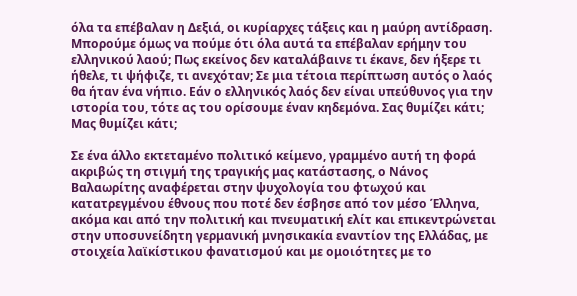όλα τα επέβαλαν η Δεξιά, οι κυρίαρχες τάξεις και η μαύρη αντίδραση. Μπορούμε όμως να πούμε ότι όλα αυτά τα επέβαλαν ερήμην του ελληνικού λαού; Πως εκείνος δεν καταλάβαινε τι έκανε, δεν ήξερε τι ήθελε, τι ψήφιζε, τι ανεχόταν; Σε μια τέτοια περίπτωση αυτός ο λαός θα ήταν ένα νήπιο. Εάν ο ελληνικός λαός δεν είναι υπεύθυνος για την ιστορία του, τότε ας του ορίσουμε έναν κηδεμόνα. Σας θυμίζει κάτι; Μας θυμίζει κάτι;

Σε ένα άλλο εκτεταμένο πολιτικό κείμενο, γραμμένο αυτή τη φορά ακριβώς τη στιγμή της τραγικής μας κατάστασης, ο Νάνος Βαλαωρίτης αναφέρεται στην ψυχολογία του φτωχού και κατατρεγμένου έθνους που ποτέ δεν έσβησε από τον μέσο Έλληνα, ακόμα και από την πολιτική και πνευματική ελίτ και επικεντρώνεται στην υποσυνείδητη γερμανική μνησικακία εναντίον της Ελλάδας, με στοιχεία λαϊκίστικου φανατισμού και με ομοιότητες με το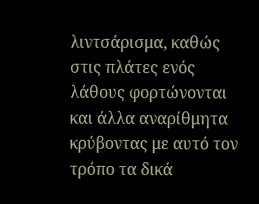λιντσάρισμα, καθώς στις πλάτες ενός λάθους φορτώνονται και άλλα αναρίθμητα κρύβοντας με αυτό τον τρόπο τα δικά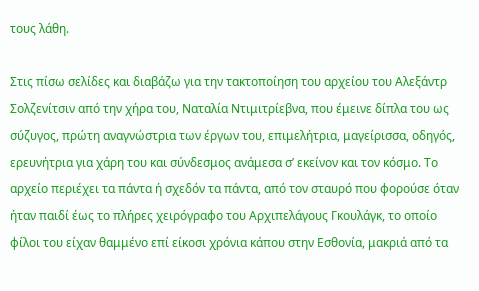τους λάθη.

Στις πίσω σελίδες και διαβάζω για την τακτοποίηση του αρχείου του Αλεξάντρ Σολζενίτσιν από την χήρα του, Ναταλία Ντιμιτρίεβνα, που έμεινε δίπλα του ως σύζυγος, πρώτη αναγνώστρια των έργων του, επιμελήτρια, μαγείρισσα, οδηγός, ερευνήτρια για χάρη του και σύνδεσμος ανάμεσα σ’ εκείνον και τον κόσμο. Το αρχείο περιέχει τα πάντα ή σχεδόν τα πάντα, από τον σταυρό που φορούσε όταν ήταν παιδί έως το πλήρες χειρόγραφο του Αρχιπελάγους Γκουλάγκ, το οποίο φίλοι του είχαν θαμμένο επί είκοσι χρόνια κάπου στην Εσθονία, μακριά από τα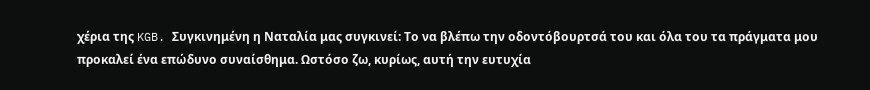χέρια της KGB. Συγκινημένη η Ναταλία μας συγκινεί: Το να βλέπω την οδοντόβουρτσά του και όλα του τα πράγματα μου προκαλεί ένα επώδυνο συναίσθημα. Ωστόσο ζω, κυρίως, αυτή την ευτυχία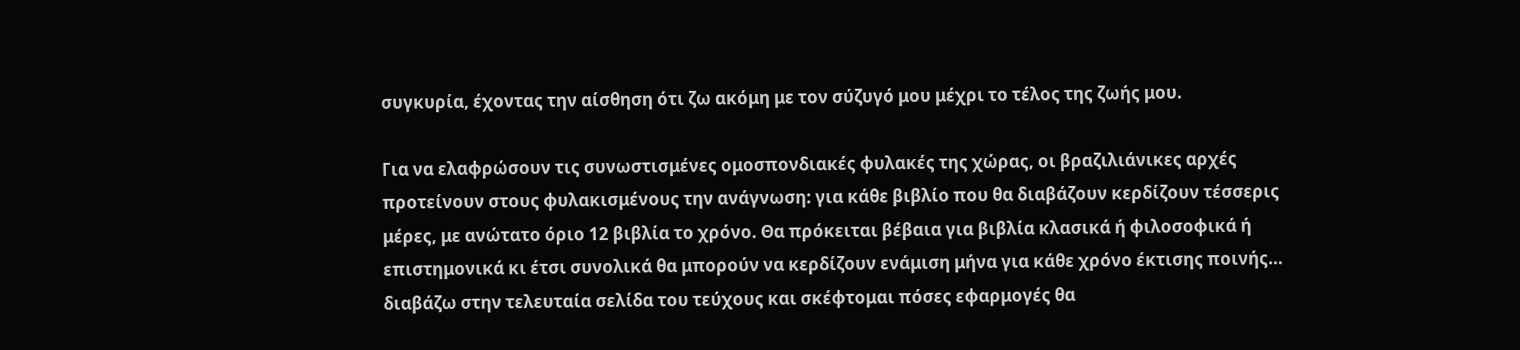συγκυρία, έχοντας την αίσθηση ότι ζω ακόμη με τον σύζυγό μου μέχρι το τέλος της ζωής μου.

Για να ελαφρώσουν τις συνωστισμένες ομοσπονδιακές φυλακές της χώρας, οι βραζιλιάνικες αρχές προτείνουν στους φυλακισμένους την ανάγνωση: για κάθε βιβλίο που θα διαβάζουν κερδίζουν τέσσερις μέρες, με ανώτατο όριο 12 βιβλία το χρόνο. Θα πρόκειται βέβαια για βιβλία κλασικά ή φιλοσοφικά ή επιστημονικά κι έτσι συνολικά θα μπορούν να κερδίζουν ενάμιση μήνα για κάθε χρόνο έκτισης ποινής… διαβάζω στην τελευταία σελίδα του τεύχους και σκέφτομαι πόσες εφαρμογές θα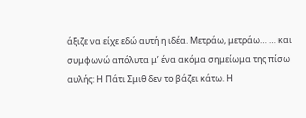άξιζε να είχε εδώ αυτή η ιδέα. Μετράω, μετράω… … και συμφωνώ απόλυτα μ’ ένα ακόμα σημείωμα της πίσω αυλής: Η Πάτι Σμιθ δεν το βάζει κάτω. Η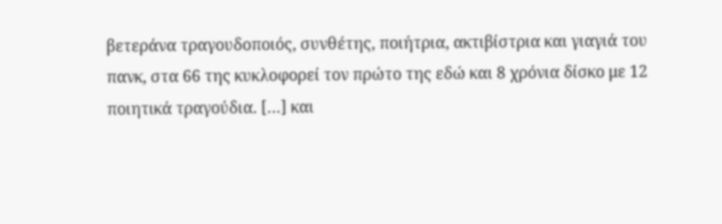βετεράνα τραγουδοποιός, συνθέτης, ποιήτρια, ακτιβίστρια και γιαγιά του πανκ, στα 66 της κυκλοφορεί τον πρώτο της εδώ και 8 χρόνια δίσκο με 12 ποιητικά τραγούδια. […] και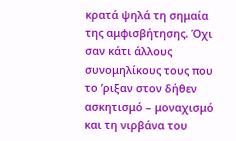κρατά ψηλά τη σημαία της αμφισβήτησης. Όχι σαν κάτι άλλους συνομηλίκους τους που το ’ριξαν στον δήθεν ασκητισμό – μοναχισμό και τη νιρβάνα του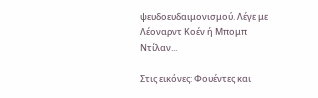ψευδοευδαιμονισμού. Λέγε με Λέοναρντ Κοέν ή Μπομπ Ντίλαν...

Στις εικόνες: Φουέντες και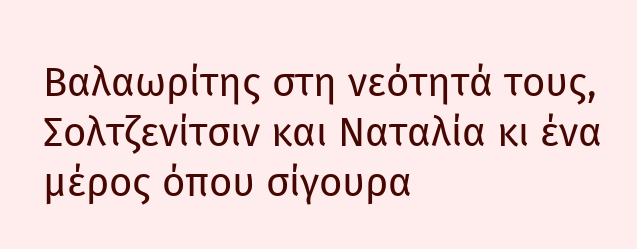Βαλαωρίτης στη νεότητά τους, Σολτζενίτσιν και Ναταλία κι ένα μέρος όπου σίγουρα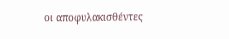οι αποφυλακισθέντες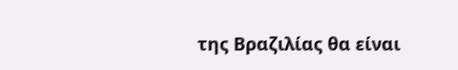της Βραζιλίας θα είναι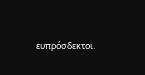ευπρόσδεκτοι.